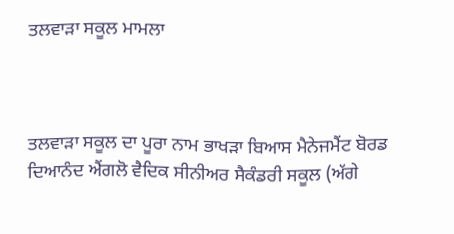ਤਲਵਾੜਾ ਸਕੂਲ ਮਾਮਲਾ



ਤਲਵਾੜਾ ਸਕੂਲ ਦਾ ਪੂਰਾ ਨਾਮ ਭਾਖੜਾ ਬਿਆਸ ਮੈਨੇਜਮੈਂਟ ਬੋਰਡ ਦਿਆਨੰਦ ਐਂਗਲੋ ਵੈਦਿਕ ਸੀਨੀਅਰ ਸੈਕੰਡਰੀ ਸਕੂਲ (ਅੱਗੇ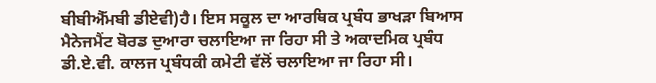ਬੀਬੀਐੱਮਬੀ ਡੀਏਵੀ)ਹੈ। ਇਸ ਸਕੂਲ ਦਾ ਆਰਥਿਕ ਪ੍ਰਬੰਧ ਭਾਖੜਾ ਬਿਆਸ ਮੈਨੇਜਮੈਂਟ ਬੋਰਡ ਦੁਆਰਾ ਚਲਾਇਆ ਜਾ ਰਿਹਾ ਸੀ ਤੇ ਅਕਾਦਮਿਕ ਪ੍ਰਬੰਧ ਡੀ.ਏ.ਵੀ. ਕਾਲਜ ਪ੍ਰਬੰਧਕੀ ਕਮੇਟੀ ਵੱਲੋਂ ਚਲਾਇਆ ਜਾ ਰਿਹਾ ਸੀ।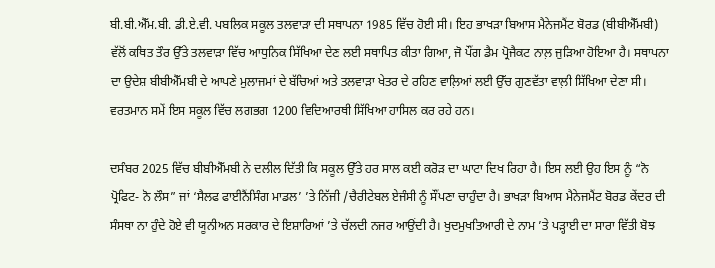ਬੀ.ਬੀ.ਐੱਮ.ਬੀ. ਡੀ.ਏ.ਵੀ. ਪਬਲਿਕ ਸਕੂਲ ਤਲਵਾੜਾ ਦੀ ਸਥਾਪਨਾ 1985 ਵਿੱਚ ਹੋਈ ਸੀ। ਇਹ ਭਾਖੜਾ ਬਿਆਸ ਮੈਨੇਜਮੈਂਟ ਬੋਰਡ (ਬੀਬੀਐੱਮਬੀ) ਵੱਲੋਂ ਕਥਿਤ ਤੌਰ ਉੱਤੇ ਤਲਵਾੜਾ ਵਿੱਚ ਆਧੁਨਿਕ ਸਿੱਖਿਆ ਦੇਣ ਲਈ ਸਥਾਪਿਤ ਕੀਤਾ ਗਿਆ, ਜੋ ਪੌਂਗ ਡੈਮ ਪ੍ਰੋਜੈਕਟ ਨਾਲ਼ ਜੁੜਿਆ ਹੋਇਆ ਹੈ। ਸਥਾਪਨਾ ਦਾ ਉਦੇਸ਼ ਬੀਬੀਐੱਮਬੀ ਦੇ ਆਪਣੇ ਮੁਲਾਜਮਾਂ ਦੇ ਬੱਚਿਆਂ ਅਤੇ ਤਲਵਾੜਾ ਖੇਤਰ ਦੇ ਰਹਿਣ ਵਾਲ਼ਿਆਂ ਲਈ ਉੱਚ ਗੁਣਵੱਤਾ ਵਾਲ਼ੀ ਸਿੱਖਿਆ ਦੇਣਾ ਸੀ। ਵਰਤਮਾਨ ਸਮੇਂ ਇਸ ਸਕੂਲ ਵਿੱਚ ਲਗਭਗ 1200 ਵਿਦਿਆਰਥੀ ਸਿੱਖਿਆ ਹਾਸਿਲ ਕਰ ਰਹੇ ਹਨ।

ਦਸੰਬਰ 2025 ਵਿੱਚ ਬੀਬੀਐੱਮਬੀ ਨੇ ਦਲੀਲ ਦਿੱਤੀ ਕਿ ਸਕੂਲ ਉੱਤੇ ਹਰ ਸਾਲ ਕਈ ਕਰੋੜ ਦਾ ਘਾਟਾ ਦਿਖ ਰਿਹਾ ਹੈ। ਇਸ ਲਈ ਉਹ ਇਸ ਨੂੰ “ਨੋ ਪ੍ਰੋਫਿਟ- ਨੋ ਲੌਸ” ਜਾਂ ‘ਸੈਲਫ ਫਾਈਨੈਂਸਿੰਗ ਮਾਡਲ’ ’ਤੇ ਨਿੱਜੀ /ਚੈਰੀਟੇਬਲ ਏਜੰਸੀ ਨੂੰ ਸੌਂਪਣਾ ਚਾਹੁੰਦਾ ਹੈ। ਭਾਖੜਾ ਬਿਆਸ ਮੈਨੇਜਮੈਂਟ ਬੋਰਡ ਕੇਂਦਰ ਦੀ ਸੰਸਥਾ ਨਾ ਹੁੰਦੇ ਹੋਏ ਵੀ ਯੂਨੀਅਨ ਸਰਕਾਰ ਦੇ ਇਸ਼ਾਰਿਆਂ ’ਤੇ ਚੱਲਦੀ ਨਜਰ ਆਉਂਦੀ ਹੈ। ਖੁਦਮੁਖਤਿਆਰੀ ਦੇ ਨਾਮ ’ਤੇ ਪੜ੍ਹਾਈ ਦਾ ਸਾਰਾ ਵਿੱਤੀ ਬੋਝ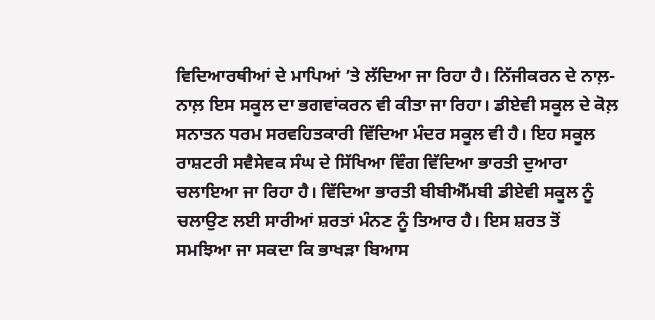ਵਿਦਿਆਰਥੀਆਂ ਦੇ ਮਾਪਿਆਂ ’ਤੇ ਲੱਦਿਆ ਜਾ ਰਿਹਾ ਹੈ। ਨਿੱਜੀਕਰਨ ਦੇ ਨਾਲ਼-ਨਾਲ਼ ਇਸ ਸਕੂਲ ਦਾ ਭਗਵਾਂਕਰਨ ਵੀ ਕੀਤਾ ਜਾ ਰਿਹਾ। ਡੀਏਵੀ ਸਕੂਲ ਦੇ ਕੋਲ਼ ਸਨਾਤਨ ਧਰਮ ਸਰਵਹਿਤਕਾਰੀ ਵਿੱਦਿਆ ਮੰਦਰ ਸਕੂਲ ਵੀ ਹੈ। ਇਹ ਸਕੂਲ ਰਾਸ਼ਟਰੀ ਸਵੈਸੇਵਕ ਸੰਘ ਦੇ ਸਿੱਖਿਆ ਵਿੰਗ ਵਿੱਦਿਆ ਭਾਰਤੀ ਦੁਆਰਾ ਚਲਾਇਆ ਜਾ ਰਿਹਾ ਹੈ। ਵਿੱਦਿਆ ਭਾਰਤੀ ਬੀਬੀਐੱਮਬੀ ਡੀਏਵੀ ਸਕੂਲ ਨੂੰ ਚਲਾਉਣ ਲਈ ਸਾਰੀਆਂ ਸ਼ਰਤਾਂ ਮੰਨਣ ਨੂੰ ਤਿਆਰ ਹੈ। ਇਸ ਸ਼ਰਤ ਤੋਂ ਸਮਝਿਆ ਜਾ ਸਕਦਾ ਕਿ ਭਾਖੜਾ ਬਿਆਸ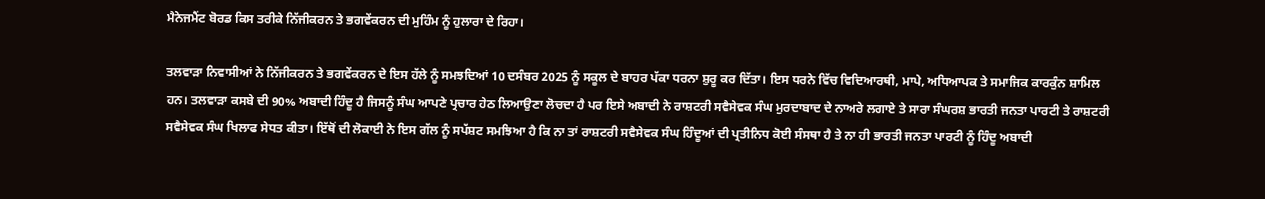ਮੈਨੇਜਮੈਂਟ ਬੋਰਡ ਕਿਸ ਤਰੀਕੇ ਨਿੱਜੀਕਰਨ ਤੇ ਭਗਵੇਂਕਰਨ ਦੀ ਮੁਹਿੰਮ ਨੂੰ ਹੁਲਾਰਾ ਦੇ ਰਿਹਾ।

ਤਲਵਾੜਾ ਨਿਵਾਸੀਆਂ ਨੇ ਨਿੱਜੀਕਰਨ ਤੇ ਭਗਵੇਂਕਰਨ ਦੇ ਇਸ ਹੱਲੇ ਨੂੰ ਸਮਝਦਿਆਂ 10 ਦਸੰਬਰ 2025 ਨੂੰ ਸਕੂਲ ਦੇ ਬਾਹਰ ਪੱਕਾ ਧਰਨਾ ਸ਼ੁਰੂ ਕਰ ਦਿੱਤਾ। ਇਸ ਧਰਨੇ ਵਿੱਚ ਵਿਦਿਆਰਥੀ, ਮਾਪੇ, ਅਧਿਆਪਕ ਤੇ ਸਮਾਜਿਕ ਕਾਰਕੁੰਨ ਸ਼ਾਮਿਲ ਹਨ। ਤਲਵਾੜਾ ਕਸਬੇ ਦੀ 90% ਅਬਾਦੀ ਹਿੰਦੂ ਹੈ ਜਿਸਨੂੰ ਸੰਘ ਆਪਣੇ ਪ੍ਰਚਾਰ ਹੇਠ ਲਿਆਉਣਾ ਲੋਚਦਾ ਹੈ ਪਰ ਇਸੇ ਅਬਾਦੀ ਨੇ ਰਾਸ਼ਟਰੀ ਸਵੈਸੇਵਕ ਸੰਘ ਮੁਰਦਾਬਾਦ ਦੇ ਨਾਅਰੇ ਲਗਾਏ ਤੇ ਸਾਰਾ ਸੰਘਰਸ਼ ਭਾਰਤੀ ਜਨਤਾ ਪਾਰਟੀ ਤੇ ਰਾਸ਼ਟਰੀ ਸਵੈਸੇਵਕ ਸੰਘ ਖਿਲਾਫ ਸੇਧਤ ਕੀਤਾ। ਇੱਥੋਂ ਦੀ ਲੋਕਾਈ ਨੇ ਇਸ ਗੱਲ ਨੂੰ ਸਪੱਸ਼ਟ ਸਮਝਿਆ ਹੈ ਕਿ ਨਾ ਤਾਂ ਰਾਸ਼ਟਰੀ ਸਵੈਸੇਵਕ ਸੰਘ ਹਿੰਦੂਆਂ ਦੀ ਪ੍ਰਤੀਨਿਧ ਕੋਈ ਸੰਸਥਾ ਹੈ ਤੇ ਨਾ ਹੀ ਭਾਰਤੀ ਜਨਤਾ ਪਾਰਟੀ ਨੂੰ ਹਿੰਦੂ ਅਬਾਦੀ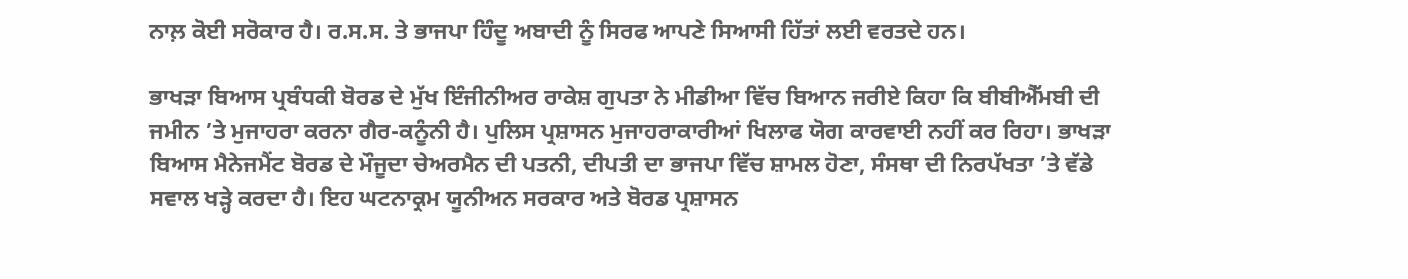ਨਾਲ਼ ਕੋਈ ਸਰੋਕਾਰ ਹੈ। ਰ.ਸ.ਸ. ਤੇ ਭਾਜਪਾ ਹਿੰਦੂ ਅਬਾਦੀ ਨੂੰ ਸਿਰਫ ਆਪਣੇ ਸਿਆਸੀ ਹਿੱਤਾਂ ਲਈ ਵਰਤਦੇ ਹਨ।

ਭਾਖੜਾ ਬਿਆਸ ਪ੍ਰਬੰਧਕੀ ਬੋਰਡ ਦੇ ਮੁੱਖ ਇੰਜੀਨੀਅਰ ਰਾਕੇਸ਼ ਗੁਪਤਾ ਨੇ ਮੀਡੀਆ ਵਿੱਚ ਬਿਆਨ ਜਰੀਏ ਕਿਹਾ ਕਿ ਬੀਬੀਐੱਮਬੀ ਦੀ ਜਮੀਨ ’ਤੇ ਮੁਜਾਹਰਾ ਕਰਨਾ ਗੈਰ-ਕਨੂੰਨੀ ਹੈ। ਪੁਲਿਸ ਪ੍ਰਸ਼ਾਸਨ ਮੁਜਾਹਰਾਕਾਰੀਆਂ ਖਿਲਾਫ ਯੋਗ ਕਾਰਵਾਈ ਨਹੀਂ ਕਰ ਰਿਹਾ। ਭਾਖੜਾ ਬਿਆਸ ਮੈਨੇਜਮੈਂਟ ਬੋਰਡ ਦੇ ਮੌਜੂਦਾ ਚੇਅਰਮੈਨ ਦੀ ਪਤਨੀ, ਦੀਪਤੀ ਦਾ ਭਾਜਪਾ ਵਿੱਚ ਸ਼ਾਮਲ ਹੋਣਾ, ਸੰਸਥਾ ਦੀ ਨਿਰਪੱਖਤਾ ’ਤੇ ਵੱਡੇ ਸਵਾਲ ਖੜ੍ਹੇ ਕਰਦਾ ਹੈ। ਇਹ ਘਟਨਾਕ੍ਰਮ ਯੂਨੀਅਨ ਸਰਕਾਰ ਅਤੇ ਬੋਰਡ ਪ੍ਰਸ਼ਾਸਨ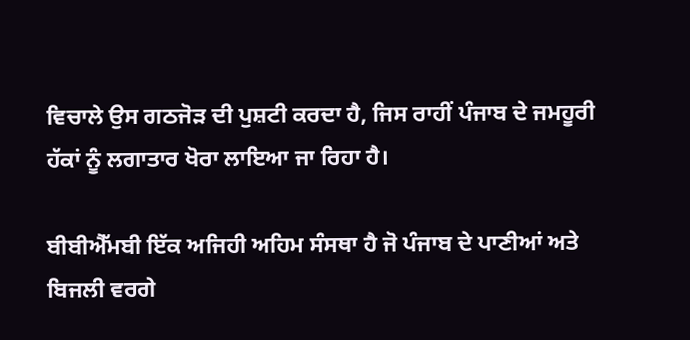ਵਿਚਾਲੇ ਉਸ ਗਠਜੋੜ ਦੀ ਪੁਸ਼ਟੀ ਕਰਦਾ ਹੈ, ਜਿਸ ਰਾਹੀਂ ਪੰਜਾਬ ਦੇ ਜਮਹੂਰੀ ਹੱਕਾਂ ਨੂੰ ਲਗਾਤਾਰ ਖੋਰਾ ਲਾਇਆ ਜਾ ਰਿਹਾ ਹੈ।

ਬੀਬੀਐੱਮਬੀ ਇੱਕ ਅਜਿਹੀ ਅਹਿਮ ਸੰਸਥਾ ਹੈ ਜੋ ਪੰਜਾਬ ਦੇ ਪਾਣੀਆਂ ਅਤੇ ਬਿਜਲੀ ਵਰਗੇ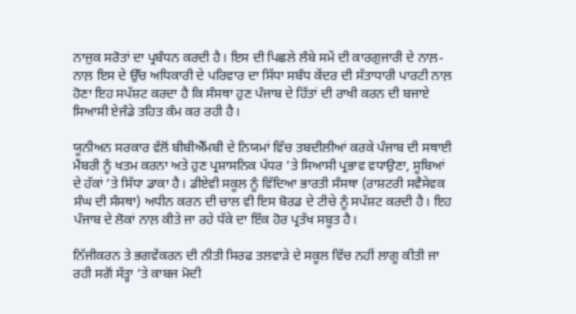ਨਾਜੁਕ ਸਰੋਤਾਂ ਦਾ ਪ੍ਰਬੰਧਨ ਕਰਦੀ ਹੈ। ਇਸ ਦੀ ਪਿਛਲੇ ਲੰਬੇ ਸਮੇਂ ਦੀ ਕਾਰਗੁਜਾਰੀ ਦੇ ਨਾਲ਼-ਨਾਲ਼ ਇਸ ਦੇ ਉੱਚ ਅਧਿਕਾਰੀ ਦੇ ਪਰਿਵਾਰ ਦਾ ਸਿੱਧਾ ਸਬੰਧ ਕੇਂਦਰ ਦੀ ਸੱਤਾਧਾਰੀ ਪਾਰਟੀ ਨਾਲ਼ ਹੋਣਾ ਇਹ ਸਪੱਸ਼ਟ ਕਰਦਾ ਹੈ ਕਿ ਸੰਸਥਾ ਹੁਣ ਪੰਜਾਬ ਦੇ ਹਿੱਤਾਂ ਦੀ ਰਾਖੀ ਕਰਨ ਦੀ ਬਜਾਏ ਸਿਆਸੀ ਏਜੰਡੇ ਤਹਿਤ ਕੰਮ ਕਰ ਰਹੀ ਹੈ।

ਯੂਨੀਅਨ ਸਰਕਾਰ ਵੱਲੋਂ ਬੀਬੀਐੱਮਬੀ ਦੇ ਨਿਯਮਾਂ ਵਿੱਚ ਤਬਦੀਲੀਆਂ ਕਰਕੇ ਪੰਜਾਬ ਦੀ ਸਥਾਈ ਮੈਂਬਰੀ ਨੂੰ ਖਤਮ ਕਰਨਾ ਅਤੇ ਹੁਣ ਪ੍ਰਸ਼ਾਸਨਿਕ ਪੱਧਰ ’ਤੇ ਸਿਆਸੀ ਪ੍ਰਭਾਵ ਵਧਾਉਣਾ, ਸੂਬਿਆਂ ਦੇ ਹੱਕਾਂ ’ਤੇ ਸਿੱਧਾ ਡਾਕਾ ਹੈ। ਡੀਏਵੀ ਸਕੂਲ ਨੂੰ ਵਿੱਦਿਆ ਭਾਰਤੀ ਸੰਸਥਾ (ਰਾਸ਼ਟਰੀ ਸਵੈਸੇਵਕ ਸੰਘ ਦੀ ਸੰਸਥਾ) ਅਧੀਨ ਕਰਨ ਦੀ ਚਾਲ ਵੀ ਇਸ ਬੋਰਡ ਦੇ ਟੀਚੇ ਨੂੰ ਸਪੱਸ਼ਟ ਕਰਦੀ ਹੈ। ਇਹ ਪੰਜਾਬ ਦੇ ਲੋਕਾਂ ਨਾਲ਼ ਕੀਤੇ ਜਾ ਰਹੇ ਧੱਕੇ ਦਾ ਇੱਕ ਹੋਰ ਪ੍ਰਤੱਖ ਸਬੂਤ ਹੈ।

ਨਿੱਜੀਕਰਨ ਤੇ ਭਗਵੇਂਕਰਨ ਦੀ ਨੀਤੀ ਸਿਰਫ ਤਲਵਾੜੇ ਦੇ ਸਕੂਲ ਵਿੱਚ ਨਹੀਂ ਲਾਗੂ ਕੀਤੀ ਜਾ ਰਹੀ ਸਗੋਂ ਸੱਤ੍ਹਾ ’ਤੇ ਕਾਬਜ ਮੋਦੀ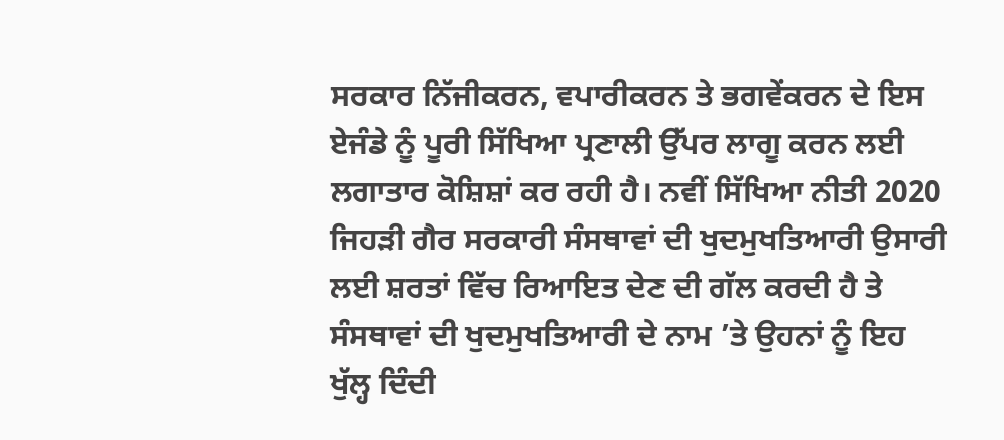ਸਰਕਾਰ ਨਿੱਜੀਕਰਨ, ਵਪਾਰੀਕਰਨ ਤੇ ਭਗਵੇਂਕਰਨ ਦੇ ਇਸ ਏਜੰਡੇ ਨੂੰ ਪੂਰੀ ਸਿੱਖਿਆ ਪ੍ਰਣਾਲੀ ਉੱਪਰ ਲਾਗੂ ਕਰਨ ਲਈ ਲਗਾਤਾਰ ਕੋਸ਼ਿਸ਼ਾਂ ਕਰ ਰਹੀ ਹੈ। ਨਵੀਂ ਸਿੱਖਿਆ ਨੀਤੀ 2020 ਜਿਹੜੀ ਗੈਰ ਸਰਕਾਰੀ ਸੰਸਥਾਵਾਂ ਦੀ ਖੁਦਮੁਖਤਿਆਰੀ ਉਸਾਰੀ ਲਈ ਸ਼ਰਤਾਂ ਵਿੱਚ ਰਿਆਇਤ ਦੇਣ ਦੀ ਗੱਲ ਕਰਦੀ ਹੈ ਤੇ ਸੰਸਥਾਵਾਂ ਦੀ ਖੁਦਮੁਖਤਿਆਰੀ ਦੇ ਨਾਮ ’ਤੇ ਉਹਨਾਂ ਨੂੰ ਇਹ ਖੁੱਲ੍ਹ ਦਿੰਦੀ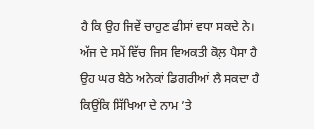ਹੈ ਕਿ ਉਹ ਜਿਵੇਂ ਚਾਹੁਣ ਫੀਸਾਂ ਵਧਾ ਸਕਦੇ ਨੇ। ਅੱਜ ਦੇ ਸਮੇਂ ਵਿੱਚ ਜਿਸ ਵਿਅਕਤੀ ਕੋਲ਼ ਪੈਸਾ ਹੈ ਉਹ ਘਰ ਬੈਠੇ ਅਨੇਕਾਂ ਡਿਗਰੀਆਂ ਲੈ ਸਕਦਾ ਹੈ ਕਿਉਂਕਿ ਸਿੱਖਿਆ ਦੇ ਨਾਮ ’ਤੇ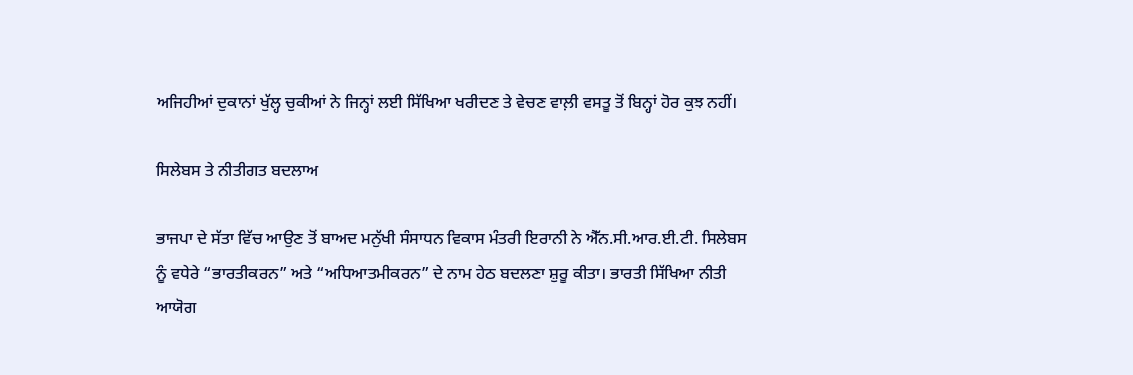ਅਜਿਹੀਆਂ ਦੁਕਾਨਾਂ ਖੁੱਲ੍ਹ ਚੁਕੀਆਂ ਨੇ ਜਿਨ੍ਹਾਂ ਲਈ ਸਿੱਖਿਆ ਖਰੀਦਣ ਤੇ ਵੇਚਣ ਵਾਲ਼ੀ ਵਸਤੂ ਤੋਂ ਬਿਨ੍ਹਾਂ ਹੋਰ ਕੁਝ ਨਹੀਂ।

ਸਿਲੇਬਸ ਤੇ ਨੀਤੀਗਤ ਬਦਲਾਅ

ਭਾਜਪਾ ਦੇ ਸੱਤਾ ਵਿੱਚ ਆਉਣ ਤੋਂ ਬਾਅਦ ਮਨੁੱਖੀ ਸੰਸਾਧਨ ਵਿਕਾਸ ਮੰਤਰੀ ਇਰਾਨੀ ਨੇ ਐੱਨ.ਸੀ.ਆਰ.ਈ.ਟੀ. ਸਿਲੇਬਸ ਨੂੰ ਵਧੇਰੇ “ਭਾਰਤੀਕਰਨ” ਅਤੇ “ਅਧਿਆਤਮੀਕਰਨ” ਦੇ ਨਾਮ ਹੇਠ ਬਦਲਣਾ ਸ਼ੁਰੂ ਕੀਤਾ। ਭਾਰਤੀ ਸਿੱਖਿਆ ਨੀਤੀ ਆਯੋਗ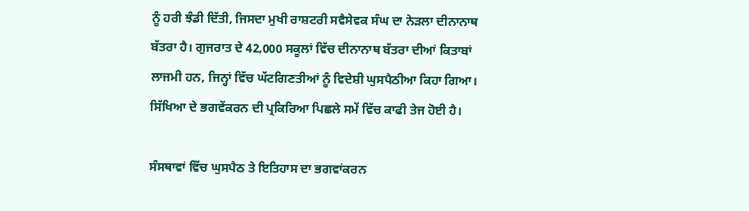ਨੂੰ ਹਰੀ ਝੰਡੀ ਦਿੱਤੀ, ਜਿਸਦਾ ਮੁਖੀ ਰਾਸ਼ਟਰੀ ਸਵੈਸੇਵਕ ਸੰਘ ਦਾ ਨੇੜਲਾ ਦੀਨਾਨਾਥ ਬੱਤਰਾ ਹੈ। ਗੁਜਰਾਤ ਦੇ 42,000 ਸਕੂਲਾਂ ਵਿੱਚ ਦੀਨਾਨਾਥ ਬੱਤਰਾ ਦੀਆਂ ਕਿਤਾਬਾਂ ਲਾਜਮੀ ਹਨ, ਜਿਨ੍ਹਾਂ ਵਿੱਚ ਘੱਟਗਿਣਤੀਆਂ ਨੂੰ ਵਿਦੇਸ਼ੀ ਘੁਸਪੈਠੀਆ ਕਿਹਾ ਗਿਆ। ਸਿੱਖਿਆ ਦੇ ਭਗਵੇਂਕਰਨ ਦੀ ਪ੍ਰਕਿਰਿਆ ਪਿਛਲੇ ਸਮੇਂ ਵਿੱਚ ਕਾਫੀ ਤੇਜ ਹੋਈ ਹੈ।

ਸੰਸਥਾਵਾਂ ਵਿੱਚ ਘੁਸਪੈਠ ਤੇ ਇਤਿਹਾਸ ਦਾ ਭਗਵਾਂਕਰਨ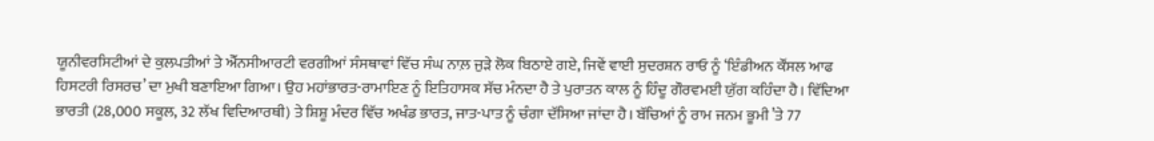ਯੂਨੀਵਰਸਿਟੀਆਂ ਦੇ ਕੁਲਪਤੀਆਂ ਤੇ ਐੱਨਸੀਆਰਟੀ ਵਰਗੀਆਂ ਸੰਸਥਾਵਾਂ ਵਿੱਚ ਸੰਘ ਨਾਲ਼ ਜੁੜੇ ਲੋਕ ਬਿਠਾਏ ਗਏ, ਜਿਵੇਂ ਵਾਈ ਸੁਦਰਸ਼ਨ ਰਾਓ ਨੂੰ ‘ਇੰਡੀਅਨ ਕੌਂਸਲ ਆਫ ਹਿਸਟਰੀ ਰਿਸਰਚ’ ਦਾ ਮੁਖੀ ਬਣਾਇਆ ਗਿਆ। ਉਹ ਮਹਾਂਭਾਰਤ-ਰਾਮਾਇਣ ਨੂੰ ਇਤਿਹਾਸਕ ਸੱਚ ਮੰਨਦਾ ਹੈ ਤੇ ਪੁਰਾਤਨ ਕਾਲ ਨੂੰ ਹਿੰਦੂ ਗੌਰਵਮਈ ਯੁੱਗ ਕਹਿੰਦਾ ਹੈ। ਵਿੱਦਿਆ ਭਾਰਤੀ (28,000 ਸਕੂਲ, 32 ਲੱਖ ਵਿਦਿਆਰਥੀ) ਤੇ ਸ਼ਿਸ਼ੂ ਮੰਦਰ ਵਿੱਚ ਅਖੰਡ ਭਾਰਤ, ਜਾਤ-ਪਾਤ ਨੂੰ ਚੰਗਾ ਦੱਸਿਆ ਜਾਂਦਾ ਹੈ। ਬੱਚਿਆਂ ਨੂੰ ਰਾਮ ਜਨਮ ਭੂਮੀ ’ਤੇ 77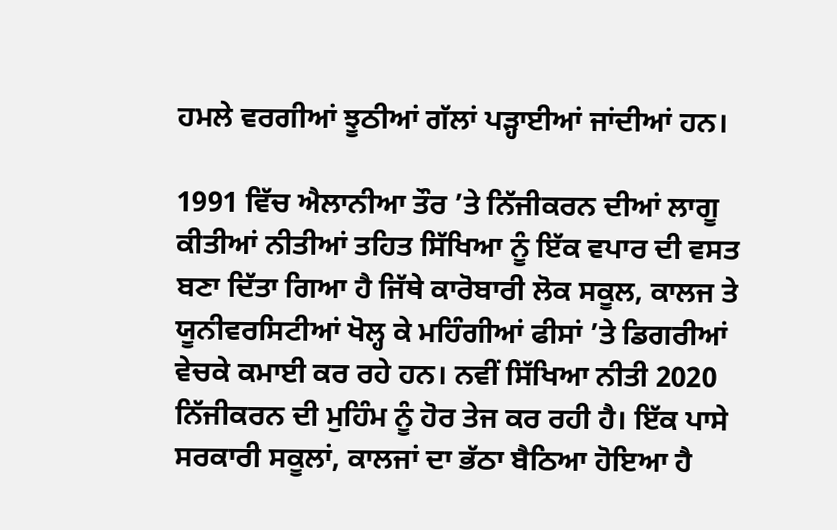ਹਮਲੇ ਵਰਗੀਆਂ ਝੂਠੀਆਂ ਗੱਲਾਂ ਪੜ੍ਹਾਈਆਂ ਜਾਂਦੀਆਂ ਹਨ।

1991 ਵਿੱਚ ਐਲਾਨੀਆ ਤੌਰ ’ਤੇ ਨਿੱਜੀਕਰਨ ਦੀਆਂ ਲਾਗੂ ਕੀਤੀਆਂ ਨੀਤੀਆਂ ਤਹਿਤ ਸਿੱਖਿਆ ਨੂੰ ਇੱਕ ਵਪਾਰ ਦੀ ਵਸਤ ਬਣਾ ਦਿੱਤਾ ਗਿਆ ਹੈ ਜਿੱਥੇ ਕਾਰੋਬਾਰੀ ਲੋਕ ਸਕੂਲ, ਕਾਲਜ ਤੇ ਯੂਨੀਵਰਸਿਟੀਆਂ ਖੋਲ੍ਹ ਕੇ ਮਹਿੰਗੀਆਂ ਫੀਸਾਂ ’ਤੇ ਡਿਗਰੀਆਂ ਵੇਚਕੇ ਕਮਾਈ ਕਰ ਰਹੇ ਹਨ। ਨਵੀਂ ਸਿੱਖਿਆ ਨੀਤੀ 2020 ਨਿੱਜੀਕਰਨ ਦੀ ਮੁਹਿੰਮ ਨੂੰ ਹੋਰ ਤੇਜ ਕਰ ਰਹੀ ਹੈ। ਇੱਕ ਪਾਸੇ ਸਰਕਾਰੀ ਸਕੂਲਾਂ, ਕਾਲਜਾਂ ਦਾ ਭੱਠਾ ਬੈਠਿਆ ਹੋਇਆ ਹੈ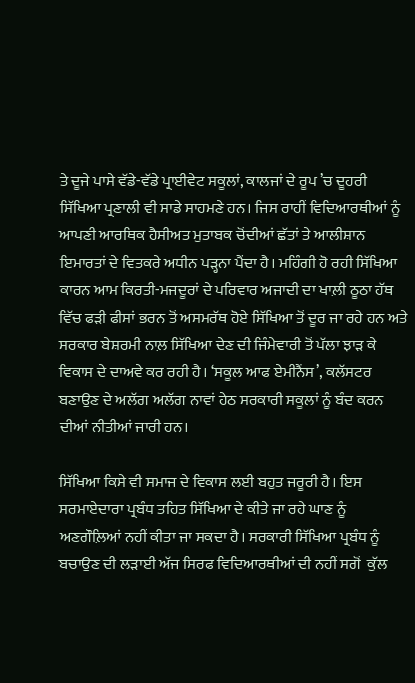ਤੇ ਦੂਜੇ ਪਾਸੇ ਵੱਡੇ-ਵੱਡੇ ਪ੍ਰਾਈਵੇਟ ਸਕੂਲਾਂ, ਕਾਲਜਾਂ ਦੇ ਰੂਪ ’ਚ ਦੂਹਰੀ ਸਿੱਖਿਆ ਪ੍ਰਣਾਲੀ ਵੀ ਸਾਡੇ ਸਾਹਮਣੇ ਹਨ। ਜਿਸ ਰਾਹੀਂ ਵਿਦਿਆਰਥੀਆਂ ਨੂੰ ਆਪਣੀ ਆਰਥਿਕ ਹੈਸੀਅਤ ਮੁਤਾਬਕ ਚੋਂਦੀਆਂ ਛੱਤਾਂ ਤੇ ਆਲੀਸ਼ਾਨ ਇਮਾਰਤਾਂ ਦੇ ਵਿਤਕਰੇ ਅਧੀਨ ਪੜ੍ਹਨਾ ਪੈਂਦਾ ਹੈ। ਮਹਿੰਗੀ ਹੋ ਰਹੀ ਸਿੱਖਿਆ ਕਾਰਨ ਆਮ ਕਿਰਤੀ-ਮਜਦੂਰਾਂ ਦੇ ਪਰਿਵਾਰ ਅਜਾਦੀ ਦਾ ਖਾਲ਼ੀ ਠੂਠਾ ਹੱਥ ਵਿੱਚ ਫੜੀ ਫੀਸਾਂ ਭਰਨ ਤੋਂ ਅਸਮਰੱਥ ਹੋਏ ਸਿੱਖਿਆ ਤੋਂ ਦੂਰ ਜਾ ਰਹੇ ਹਨ ਅਤੇ ਸਰਕਾਰ ਬੇਸ਼ਰਮੀ ਨਾਲ਼ ਸਿੱਖਿਆ ਦੇਣ ਦੀ ਜਿੰਮੇਵਾਰੀ ਤੋਂ ਪੱਲਾ ਝਾੜ ਕੇ ਵਿਕਾਸ ਦੇ ਦਾਅਵੇ ਕਰ ਰਹੀ ਹੈ। ‘ਸਕੂਲ ਆਫ ਏਮੀਨੈਂਸ’, ਕਲੱਸਟਰ ਬਣਾਉਣ ਦੇ ਅਲੱਗ ਅਲੱਗ ਨਾਵਾਂ ਹੇਠ ਸਰਕਾਰੀ ਸਕੂਲਾਂ ਨੂੰ ਬੰਦ ਕਰਨ ਦੀਆਂ ਨੀਤੀਆਂ ਜਾਰੀ ਹਨ।

ਸਿੱਖਿਆ ਕਿਸੇ ਵੀ ਸਮਾਜ ਦੇ ਵਿਕਾਸ ਲਈ ਬਹੁਤ ਜਰੂਰੀ ਹੈ। ਇਸ ਸਰਮਾਏਦਾਰਾ ਪ੍ਰਬੰਧ ਤਹਿਤ ਸਿੱਖਿਆ ਦੇ ਕੀਤੇ ਜਾ ਰਹੇ ਘਾਣ ਨੂੰ ਅਣਗੌਲ਼ਿਆਂ ਨਹੀਂ ਕੀਤਾ ਜਾ ਸਕਦਾ ਹੈ। ਸਰਕਾਰੀ ਸਿੱਖਿਆ ਪ੍ਰਬੰਧ ਨੂੰ ਬਚਾਉਣ ਦੀ ਲੜਾਈ ਅੱਜ ਸਿਰਫ ਵਿਦਿਆਰਥੀਆਂ ਦੀ ਨਹੀਂ ਸਗੋਂ  ਕੁੱਲ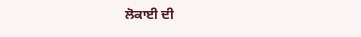ਲੋਕਾਈ ਦੀ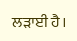ਲੜਾਈ ਹੈ।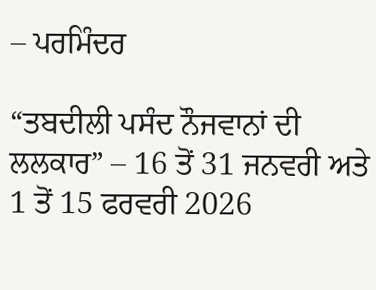– ਪਰਮਿੰਦਰ

“ਤਬਦੀਲੀ ਪਸੰਦ ਨੌਜਵਾਨਾਂ ਦੀ ਲਲਕਾਰ” – 16 ਤੋਂ 31 ਜਨਵਰੀ ਅਤੇ 1 ਤੋਂ 15 ਫਰਵਰੀ 2026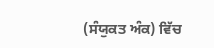(ਸੰਯੁਕਤ ਅੰਕ) ਵਿੱਚ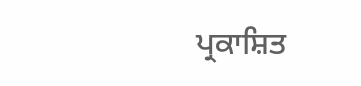ਪ੍ਰਕਾਸ਼ਿਤ